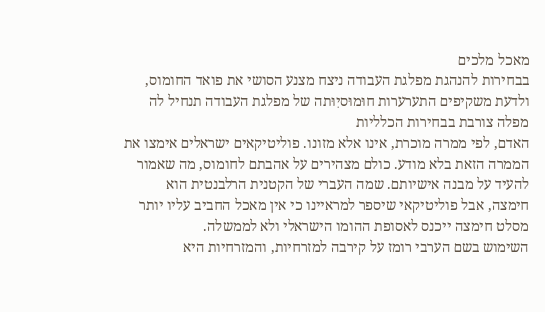מאכל מלכים
בבחירות להנהגת מפלגת העבודה ניצח מצנע הסושי את פואד החומוס, ולדעת משקיפים התערערות חוּמוּסיִוּתה של מפלגת העבודה תנחיל לה מפלה צורבת בבחירות הכלליות
האדם, לפי ממרה מוכרת, אינו אלא מזונו. פוליטיקאים ישראלים אימצו את הממרה הזאת בלא מודע. כולם מצהירים על אהבתם לחומוס, מה שאמור להעיד על מבנה אישיותם. שמה העברי של הקטנית הרלבנטית הוא חימצה, אבל פוליטיקאי שיספר למראיינו כי אין מאכל החביב עליו יותר מסלט חימצה ייכנס לאסופת ההומו הישראלי ולא לממשלה.
השימוש בשם הערבי רומז על קירבה למזרחיות, והמזרחיות היא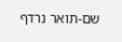שם-תואר נרדף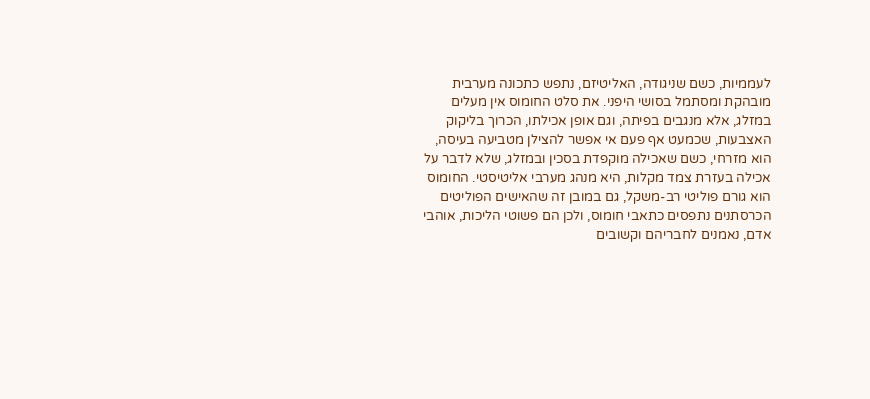לעממיות, כשם שניגודה, האליטיזם, נתפש כתכונה מערבית מובהקת ומסתמל בסושי היפני. את סלט החומוס אין מעלים במזלג, אלא מנגבים בפיתה, וגם אופן אכילתו, הכרוך בליקוק האצבעות, שכמעט אף פעם אי אפשר להצילן מטביעה בעיסה, הוא מזרחי, כשם שאכילה מוקפדת בסכין ובמזלג, שלא לדבר על אכילה בעזרת צמד מקלות, היא מנהג מערבי אליטיסטי. החומוס הוא גורם פוליטי רב-משקל, גם במובן זה שהאישים הפוליטים הכרסתנים נתפסים כתאבי חומוס, ולכן הם פשוטי הליכות, אוהבי אדם, נאמנים לחבריהם וקשובים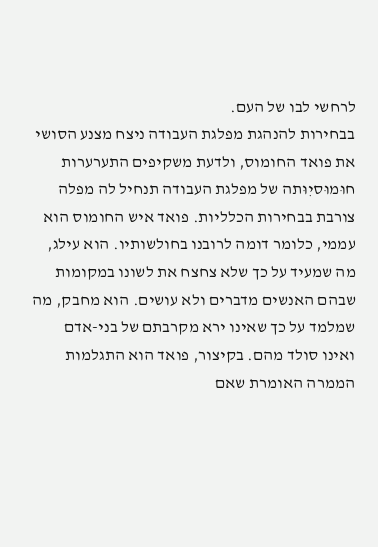לרחשי לבו של העם.
בבחירות להנהגת מפלגת העבודה ניצח מצנע הסושי את פואד החומוס, ולדעת משקיפים התערערות חוּמוּסיִוּתה של מפלגת העבודה תנחיל לה מפלה צורבת בבחירות הכלליות. פואד איש החומוס הוא עממי, כלומר דומה לרובנו בחולשותיו. הוא עילג, מה שמעיד על כך שלא צחצח את לשונו במקומות שבהם האנשים מדברים ולא עושים. הוא מחבק, מה שמלמד על כך שאינו ירא מקרבתם של בני-אדם ואינו סולד מהם. בקיצור, פואד הוא התגלמות הממרה האומרת שאם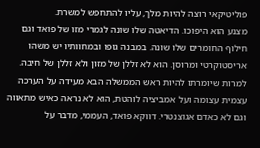פוליטיקאי רוצה להיות מלך, עליו להתחפש למשרת.
מצנע הוא היפוכו. הדיאטה שלו שונה לגמרי מזו של פואד וגם חילוף החומרים שלו שונה. במבנה גופו ובמחוותיו יש משהו אריסטוקרטי ומרוסן. הוא לא זללן של מזון ולא זללן של חיבה. למרות שיומרתו להיות ראש הממשלה הבא מעידה על הערכה עצמית עצומה ועל אמביציה לוהטת, הוא לא נראה כאיש מתאווה וגם לא כאדם אגוצנטרי. דווקא פואד, העממי, מדבר על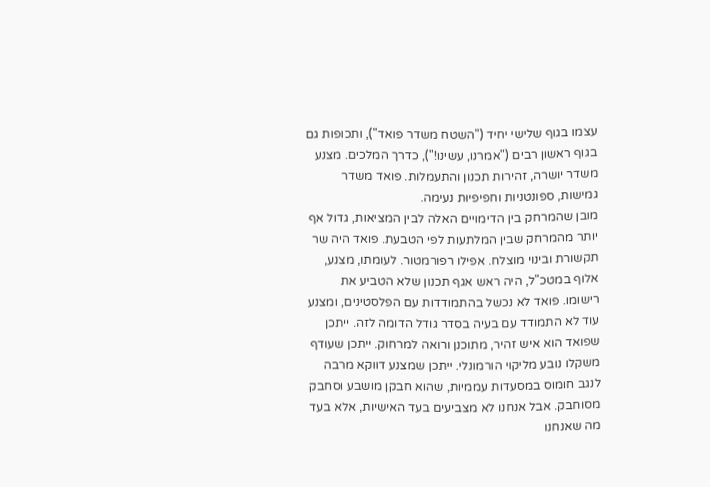עצמו בגוף שלישי יחיד ("השטח משדר פואד"), ותכופות גם בגוף ראשון רבים ("אמרנו, עשינו!"), כדרך המלכים. מצנע משדר יושרה, זהירות תכנון והתעמלות. פואד משדר גמישות, ספונטניות וחפיפיוּת נעימה.
מובן שהמרחק בין הדימויים האלה לבין המציאות, גדול אף יותר מהמרחק שבין המלתעות לפי הטבעת. פואד היה שר תקשורת ובינוי מוצלח. אפילו רפורמטור. לעומתו, מצנע, אלוף במטכ"ל, היה ראש אגף תכנון שלא הטביע את רישומו. פואד לא נכשל בהתמודדות עם הפלסטינים, ומצנע עוד לא התמודד עם בעיה בסדר גודל הדומה לזה. ייתכן שפואד הוא איש זהיר, מתוכנן ורואה למרחוק. ייתכן שעודף משקלו נובע מליקוי הורמונלי. ייתכן שמצנע דווקא מרבה לנגב חומוס במסעדות עממיות, שהוא חבקן מושבע וסחבק מסוחבק. אבל אנחנו לא מצביעים בעד האישיות, אלא בעד מה שאנחנו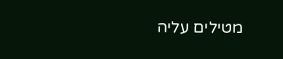מטילים עליה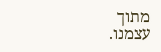מתוך עצמנו.